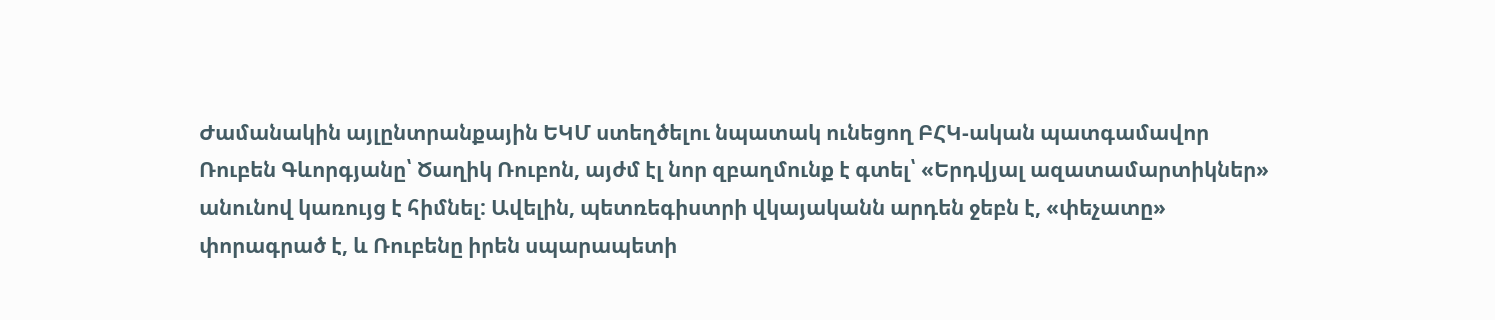Ժամանակին այլընտրանքային ԵԿՄ ստեղծելու նպատակ ունեցող ԲՀԿ-ական պատգամավոր Ռուբեն Գևորգյանը՝ Ծաղիկ Ռուբոն, այժմ էլ նոր զբաղմունք է գտել՝ «Երդվյալ ազատամարտիկներ» անունով կառույց է հիմնել: Ավելին, պետռեգիստրի վկայականն արդեն ջեբն է, «փեչատը» փորագրած է, և Ռուբենը իրեն սպարապետի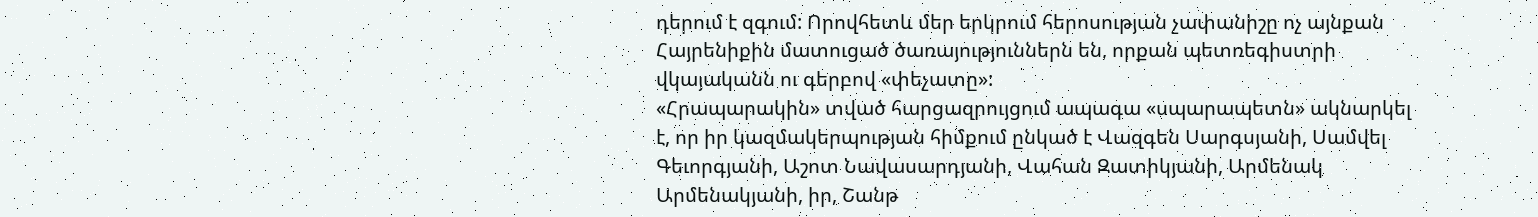դերում է զգում: Որովհետև մեր երկրում հերոսության չափանիշը ոչ այնքան Հայրենիքին մատուցած ծառայություններն են, որքան պետռեգիստրի վկայականն ու գերբով «փեչատը»:
«Հրապարակին» տված հարցազրույցում ապագա «սպարապետն» ակնարկել է, որ իր կազմակերպության հիմքում ընկած է Վազգեն Սարգսյանի, Սամվել Գեւորգյանի, Աշոտ Նավասարդյանի, Վահան Զատիկյանի, Արմենակ Արմենակյանի, իր, Շանթ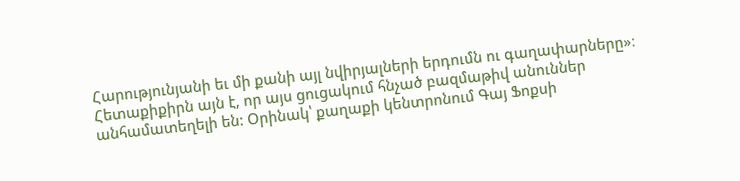Հարությունյանի եւ մի քանի այլ նվիրյալների երդումն ու գաղափարները»։ Հետաքիքիրն այն է, որ այս ցուցակում հնչած բազմաթիվ անուններ անհամատեղելի են: Օրինակ՝ քաղաքի կենտրոնում Գայ Ֆոքսի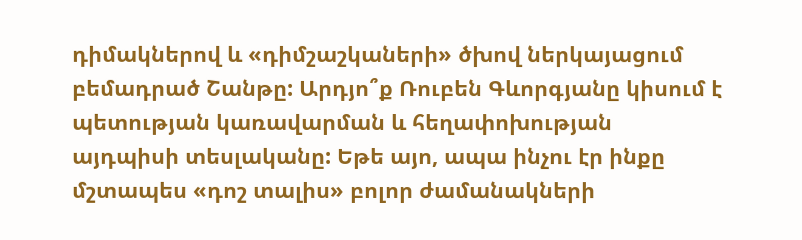դիմակներով և «դիմշաշկաների» ծխով ներկայացում բեմադրած Շանթը: Արդյո՞ք Ռուբեն Գևորգյանը կիսում է պետության կառավարման և հեղափոխության այդպիսի տեսլականը: Եթե այո, ապա ինչու էր ինքը մշտապես «դոշ տալիս» բոլոր ժամանակների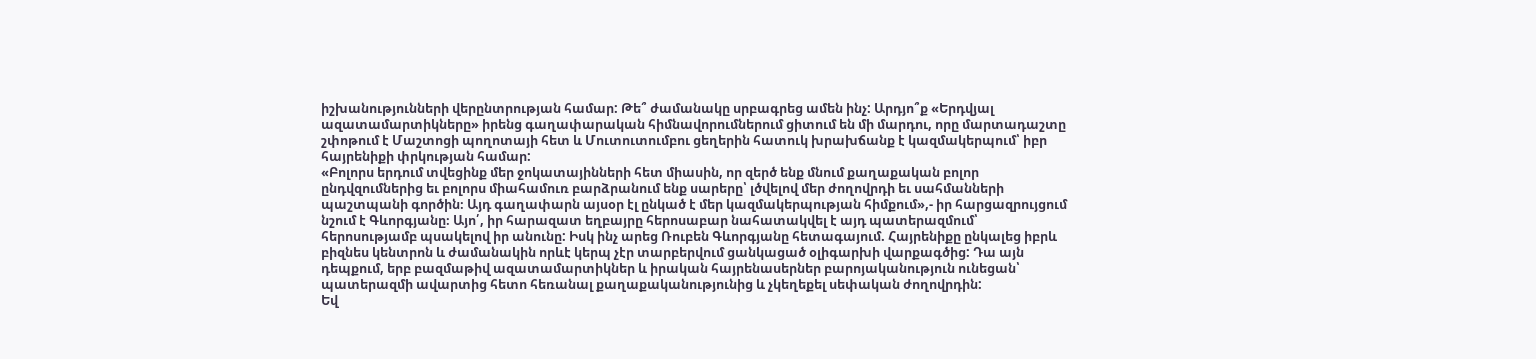իշխանությունների վերընտրության համար: Թե՞ ժամանակը սրբագրեց ամեն ինչ: Արդյո՞ք «Երդվյալ ազատամարտիկները» իրենց գաղափարական հիմնավորումներում ցիտում են մի մարդու, որը մարտադաշտը շփոթում է Մաշտոցի պողոտայի հետ և Մուտուտումբու ցեղերին հատուկ խրախճանք է կազմակերպում՝ իբր հայրենիքի փրկության համար:
«Բոլորս երդում տվեցինք մեր ջոկատայինների հետ միասին, որ զերծ ենք մնում քաղաքական բոլոր ընդվզումներից եւ բոլորս միահամուռ բարձրանում ենք սարերը՝ լծվելով մեր ժողովրդի եւ սահմանների պաշտպանի գործին։ Այդ գաղափարն այսօր էլ ընկած է մեր կազմակերպության հիմքում»,- իր հարցազրույցում նշում է Գևորգյանը։ Այո՛, իր հարազատ եղբայրը հերոսաբար նահատակվել է այդ պատերազմում՝ հերոսությամբ պսակելով իր անունը: Իսկ ինչ արեց Ռուբեն Գևորգյանը հետագայում. Հայրենիքը ընկալեց իբրև բիզնես կենտրոն և ժամանակին որևէ կերպ չէր տարբերվում ցանկացած օլիգարխի վարքագծից: Դա այն դեպքում, երբ բազմաթիվ ազատամարտիկներ և իրական հայրենասերներ բարոյականություն ունեցան՝ պատերազմի ավարտից հետո հեռանալ քաղաքականությունից և չկեղեքել սեփական ժողովրդին:
Եվ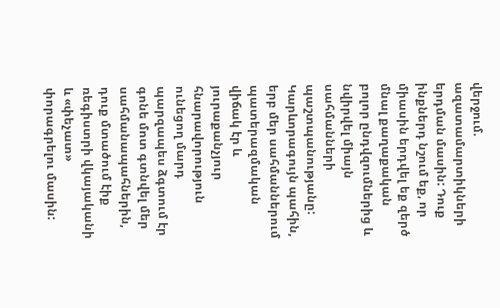վերջում. ազատամարտիկների երդման մասին: Դուք ինքներդ նշում եք, որ միասին երդվել եք զերծ մնալ քաղաքական բոլոր ընդվզումներից և նվիրվել միայն սահմանների պաշտպանությանը: Կարևորագույն պահին, երբ մեր սահմաններում պատերազմական վիճակ էր և յուրաքանչյուր հնարավորություն ունեցող մարդ պարզապես ձգտում էր գոնե մոտ գտնվել մեր սահմանապահներին, դուք մտածում էիք ռեգիստրի վկայականի և «փեչատ» փորագրելու մասին: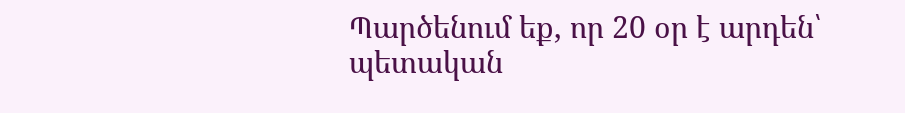Պարծենում եք, որ 20 օր է արդեն՝ պետական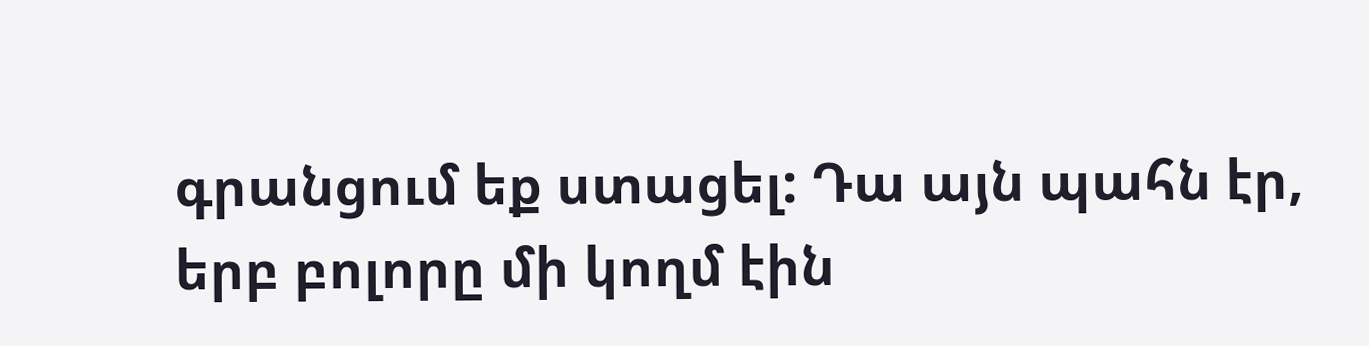գրանցում եք ստացել: Դա այն պահն էր, երբ բոլորը մի կողմ էին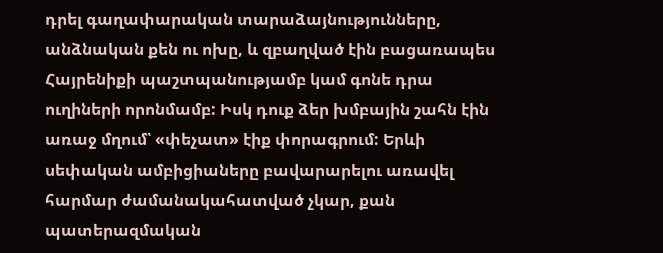դրել գաղափարական տարաձայնությունները, անձնական քեն ու ոխը, և զբաղված էին բացառապես Հայրենիքի պաշտպանությամբ կամ գոնե դրա ուղիների որոնմամբ: Իսկ դուք ձեր խմբային շահն էին առաջ մղում՝ «փեչատ» էիք փորագրում: Երևի սեփական ամբիցիաները բավարարելու առավել հարմար ժամանակահատված չկար, քան պատերազմական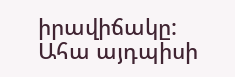իրավիճակը:
Ահա այդպիսի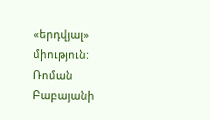«երդվյալ» միություն:
Ռոման Բաբայանի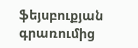ֆեյսբուքյան գրառումից